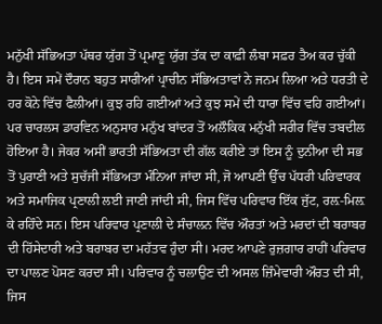ਮਨੁੱਖੀ ਸੱਭਿਅਤਾ ਪੱਥਰ ਯੁੱਗ ਤੋਂ ਪ੍ਰਮਾਣੂ ਯੁੱਗ ਤੱਕ ਦਾ ਕਾਫ਼ੀ ਲੰਬਾ ਸਫ਼ਰ ਤੈਅ ਕਰ ਚੁੱਕੀ ਹੈ। ਇਸ ਸਮੇਂ ਦੌਰਾਨ ਬਹੁਤ ਸਾਰੀਆਂ ਪ੍ਰਾਚੀਨ ਸੱਭਿਅਤਾਵਾਂ ਨੇ ਜਨਮ ਲਿਆ ਅਤੇ ਧਰਤੀ ਦੇ ਹਰ ਕੋਨੇ ਵਿੱਚ ਫੈਲੀਆਂ। ਕੁਝ ਰਹਿ ਗਈਆਂ ਅਤੇ ਕੁਝ ਸਮੇਂ ਦੀ ਧਾਰਾ ਵਿੱਚ ਵਹਿ ਗਈਆਂ। ਪਰ ਚਾਰਲਸ ਡਾਰਵਿਨ ਅਨੁਸਾਰ ਮਨੁੱਖ ਬਾਂਦਰ ਤੋਂ ਅਲੌਕਿਕ ਮਨੁੱਖੀ ਸਰੀਰ ਵਿੱਚ ਤਬਦੀਲ ਹੋਇਆ ਹੈ। ਜੇਕਰ ਅਸੀਂ ਭਾਰਤੀ ਸੱਭਿਅਤਾ ਦੀ ਗੱਲ ਕਰੀਏ ਤਾਂ ਇਸ ਨੂੰ ਦੁਨੀਆ ਦੀ ਸਭ ਤੋਂ ਪੁਰਾਣੀ ਅਤੇ ਸੁਚੱਜੀ ਸੱਭਿਅਤਾ ਮੰਨਿਆ ਜਾਂਦਾ ਸੀ, ਜੋ ਆਪਣੀ ਉੱਚ ਪੱਧਰੀ ਪਰਿਵਾਰਕ ਅਤੇ ਸਮਾਜਿਕ ਪ੍ਰਣਾਲੀ ਲਈ ਜਾਣੀ ਜਾਂਦੀ ਸੀ, ਜਿਸ ਵਿੱਚ ਪਰਿਵਾਰ ਇੱਕ ਜੁੱਟ, ਰਲ਼-ਮਿਲ਼ ਕੇ ਰਹਿੰਦੇ ਸਨ। ਇਸ ਪਰਿਵਾਰ ਪ੍ਰਣਾਲੀ ਦੇ ਸੰਚਾਲਨ ਵਿੱਚ ਔਰਤਾਂ ਅਤੇ ਮਰਦਾਂ ਦੀ ਬਰਾਬਰ ਦੀ ਹਿੱਸੇਦਾਰੀ ਅਤੇ ਬਰਾਬਰ ਦਾ ਮਹੱਤਵ ਹੁੰਦਾ ਸੀ। ਮਰਦ ਆਪਣੇ ਰੁਜ਼ਗਾਰ ਰਾਹੀਂ ਪਰਿਵਾਰ ਦਾ ਪਾਲਣ ਪੋਸਣ ਕਰਦਾ ਸੀ। ਪਰਿਵਾਰ ਨੂੰ ਚਲਾਉਣ ਦੀ ਅਸਲ ਜ਼ਿੰਮੇਵਾਰੀ ਔਰਤ ਦੀ ਸੀ, ਜਿਸ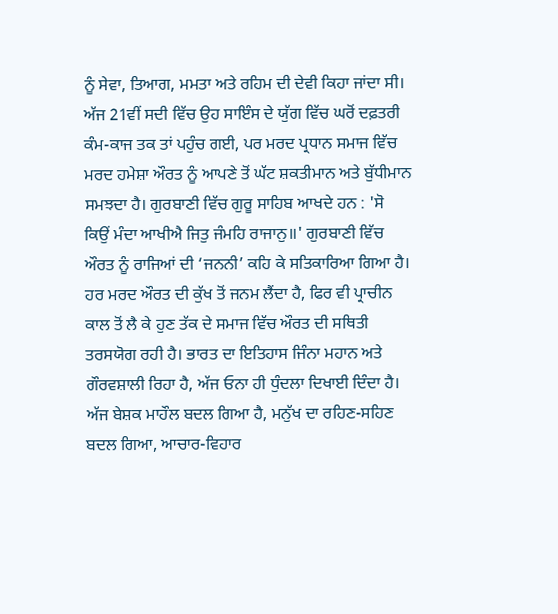ਨੂੰ ਸੇਵਾ, ਤਿਆਗ, ਮਮਤਾ ਅਤੇ ਰਹਿਮ ਦੀ ਦੇਵੀ ਕਿਹਾ ਜਾਂਦਾ ਸੀ।
ਅੱਜ 21ਵੀਂ ਸਦੀ ਵਿੱਚ ਉਹ ਸਾਇੰਸ ਦੇ ਯੁੱਗ ਵਿੱਚ ਘਰੋਂ ਦਫ਼ਤਰੀ ਕੰਮ-ਕਾਜ ਤਕ ਤਾਂ ਪਹੁੰਚ ਗਈ, ਪਰ ਮਰਦ ਪ੍ਰਧਾਨ ਸਮਾਜ ਵਿੱਚ ਮਰਦ ਹਮੇਸ਼ਾ ਔਰਤ ਨੂੰ ਆਪਣੇ ਤੋਂ ਘੱਟ ਸ਼ਕਤੀਮਾਨ ਅਤੇ ਬੁੱਧੀਮਾਨ ਸਮਝਦਾ ਹੈ। ਗੁਰਬਾਣੀ ਵਿੱਚ ਗੁਰੂ ਸਾਹਿਬ ਆਖਦੇ ਹਨ : 'ਸੋ ਕਿਉਂ ਮੰਦਾ ਆਖੀਐ ਜਿਤੁ ਜੰਮਹਿ ਰਾਜਾਨੁ॥' ਗੁਰਬਾਣੀ ਵਿੱਚ ਔਰਤ ਨੂੰ ਰਾਜਿਆਂ ਦੀ ‘ਜਨਨੀ’ ਕਹਿ ਕੇ ਸਤਿਕਾਰਿਆ ਗਿਆ ਹੈ। ਹਰ ਮਰਦ ਔਰਤ ਦੀ ਕੁੱਖ ਤੋਂ ਜਨਮ ਲੈਂਦਾ ਹੈ, ਫਿਰ ਵੀ ਪ੍ਰਾਚੀਨ ਕਾਲ ਤੋਂ ਲੈ ਕੇ ਹੁਣ ਤੱਕ ਦੇ ਸਮਾਜ ਵਿੱਚ ਔਰਤ ਦੀ ਸਥਿਤੀ ਤਰਸਯੋਗ ਰਹੀ ਹੈ। ਭਾਰਤ ਦਾ ਇਤਿਹਾਸ ਜਿੰਨਾ ਮਹਾਨ ਅਤੇ ਗੌਰਵਸ਼ਾਲੀ ਰਿਹਾ ਹੈ, ਅੱਜ ਓਨਾ ਹੀ ਧੁੰਦਲਾ ਦਿਖਾਈ ਦਿੰਦਾ ਹੈ।
ਅੱਜ ਬੇਸ਼ਕ ਮਾਹੌਲ ਬਦਲ ਗਿਆ ਹੈ, ਮਨੁੱਖ ਦਾ ਰਹਿਣ-ਸਹਿਣ ਬਦਲ ਗਿਆ, ਆਚਾਰ-ਵਿਹਾਰ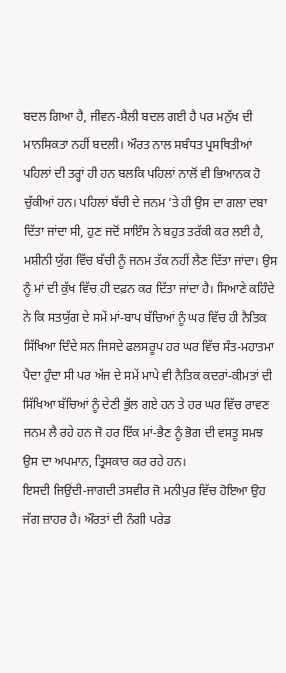ਬਦਲ ਗਿਆ ਹੈ, ਜੀਵਨ-ਸ਼ੈਲੀ ਬਦਲ ਗਈ ਹੈ ਪਰ ਮਨੁੱਖ ਦੀ ਮਾਨਸਿਕਤਾ ਨਹੀਂ ਬਦਲੀ। ਔਰਤ ਨਾਲ ਸਬੰਧਤ ਪ੍ਰਸਥਿਤੀਆਂ ਪਹਿਲਾਂ ਦੀ ਤਰ੍ਹਾਂ ਹੀ ਹਨ ਬਲਕਿ ਪਹਿਲਾਂ ਨਾਲੋਂ ਵੀ ਭਿਆਨਕ ਹੋ ਚੁੱਕੀਆਂ ਹਨ। ਪਹਿਲਾਂ ਬੱਚੀ ਦੇ ਜਨਮ ’ਤੇ ਹੀ ਉਸ ਦਾ ਗਲਾ ਦਬਾ ਦਿੱਤਾ ਜਾਂਦਾ ਸੀ, ਹੁਣ ਜਦੋਂ ਸਾਇੰਸ ਨੇ ਬਹੁਤ ਤਰੱਕੀ ਕਰ ਲਈ ਹੈ, ਮਸ਼ੀਨੀ ਯੁੱਗ ਵਿੱਚ ਬੱਚੀ ਨੂੰ ਜਨਮ ਤੱਕ ਨਹੀਂ ਲੈਣ ਦਿੱਤਾ ਜਾਂਦਾ। ਉਸ ਨੂੰ ਮਾਂ ਦੀ ਕੁੱਖ ਵਿੱਚ ਹੀ ਦਫ਼ਨ ਕਰ ਦਿੱਤਾ ਜਾਂਦਾ ਹੈ। ਸਿਆਣੇ ਕਹਿੰਦੇ ਨੇ ਕਿ ਸਤਯੁੱਗ ਦੇ ਸਮੇਂ ਮਾਂ-ਬਾਪ ਬੱਚਿਆਂ ਨੂੰ ਘਰ ਵਿੱਚ ਹੀ ਨੈਤਿਕ ਸਿੱਖਿਆ ਦਿੰਦੇ ਸਨ ਜਿਸਦੇ ਫਲਸਰੂਪ ਹਰ ਘਰ ਵਿੱਚ ਸੰਤ-ਮਹਾਤਮਾ ਪੈਦਾ ਹੁੰਦਾ ਸੀ ਪਰ ਅੱਜ ਦੇ ਸਮੇਂ ਮਾਪੇ ਵੀ ਨੈਤਿਕ ਕਦਰਾਂ-ਕੀਮਤਾਂ ਦੀ ਸਿੱਖਿਆ ਬੱਚਿਆਂ ਨੂੰ ਦੇਣੀ ਭੁੱਲ ਗਏ ਹਨ ਤੇ ਹਰ ਘਰ ਵਿੱਚ ਰਾਵਣ ਜਨਮ ਲੈ ਰਹੇ ਹਨ ਜੋ ਹਰ ਇੱਕ ਮਾਂ-ਭੈਣ ਨੂੰ ਭੋਗ ਦੀ ਵਸਤੂ ਸਮਝ ਉਸ ਦਾ ਅਪਮਾਨ, ਤ੍ਰਿਸਕਾਰ ਕਰ ਰਹੇ ਹਨ।
ਇਸਦੀ ਜਿਉਂਦੀ-ਜਾਗਦੀ ਤਸਵੀਰ ਜੋ ਮਨੀਪੁਰ ਵਿੱਚ ਹੋਇਆ ਉਹ ਜੱਗ ਜ਼ਾਹਰ ਹੈ। ਔਰਤਾਂ ਦੀ ਨੰਗੀ ਪਰੇਡ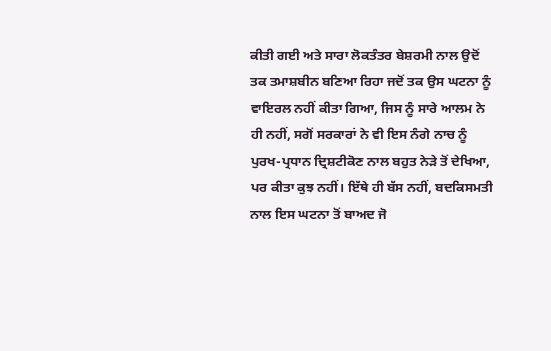ਕੀਤੀ ਗਈ ਅਤੇ ਸਾਰਾ ਲੋਕਤੰਤਰ ਬੇਸ਼ਰਮੀ ਨਾਲ ਉਦੋਂ ਤਕ ਤਮਾਸ਼ਬੀਨ ਬਣਿਆ ਰਿਹਾ ਜਦੋਂ ਤਕ ਉਸ ਘਟਨਾ ਨੂੰ ਵਾਇਰਲ ਨਹੀਂ ਕੀਤਾ ਗਿਆ, ਜਿਸ ਨੂੰ ਸਾਰੇ ਆਲਮ ਨੇ ਹੀ ਨਹੀਂ, ਸਗੋਂ ਸਰਕਾਰਾਂ ਨੇ ਵੀ ਇਸ ਨੰਗੇ ਨਾਚ ਨੂੰ ਪੁਰਖ-ਪ੍ਰਧਾਨ ਦ੍ਰਿਸ਼ਟੀਕੋਣ ਨਾਲ ਬਹੁਤ ਨੇੜੇ ਤੋਂ ਦੇਖਿਆ, ਪਰ ਕੀਤਾ ਕੁਝ ਨਹੀਂ। ਇੱਥੇ ਹੀ ਬੱਸ ਨਹੀਂ, ਬਦਕਿਸਮਤੀ ਨਾਲ ਇਸ ਘਟਨਾ ਤੋਂ ਬਾਅਦ ਜੋ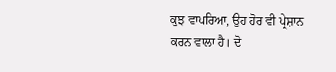ਕੁਝ ਵਾਪਰਿਆ, ਉਹ ਹੋਰ ਵੀ ਪ੍ਰੇਸ਼ਾਨ ਕਰਨ ਵਾਲਾ ਹੈ। ਦੋ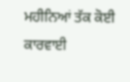ਮਹੀਨਿਆਂ ਤੱਕ ਕੋਈ ਕਾਰਵਾਈ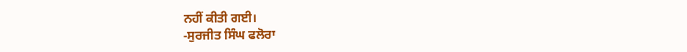ਨਹੀਂ ਕੀਤੀ ਗਈ।
-ਸੁਰਜੀਤ ਸਿੰਘ ਫਲੋਰਾ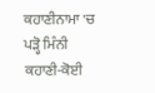ਕਹਾਣੀਨਾਮਾ 'ਚ ਪੜ੍ਹੋ ਮਿੰਨੀ ਕਹਾਣੀ-ਕੋਈ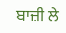ਬਾਜ਼ੀ ਲੇ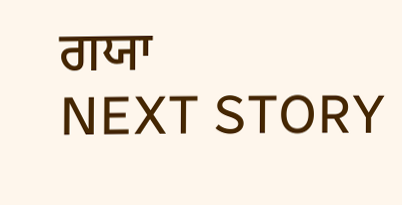ਗਯਾ
NEXT STORY